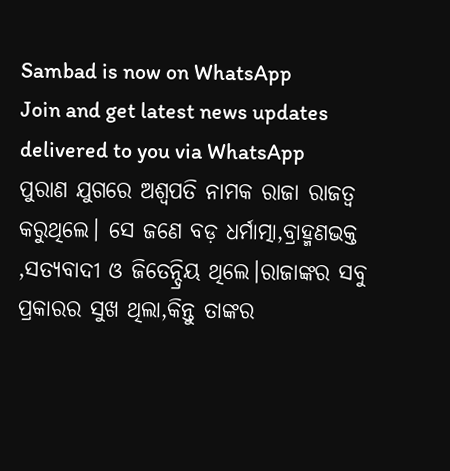Sambad is now on WhatsApp
Join and get latest news updates delivered to you via WhatsApp
ପୁରାଣ ଯୁଗରେ ଅଶ୍ୱପତି ନାମକ ରାଜା ରାଜତ୍ୱ କରୁଥିଲେ। ସେ ଜଣେ ବଡ଼ ଧର୍ମାତ୍ମା,ବ୍ରାହ୍ମଣଭକ୍ତ ,ସତ୍ୟବାଦୀ ଓ ଜିତେନ୍ଦ୍ରିୟ ଥିଲେ।ରାଜାଙ୍କର ସବୁ ପ୍ରକାରର ସୁଖ ଥିଲା,କିନ୍ତୁ ତାଙ୍କର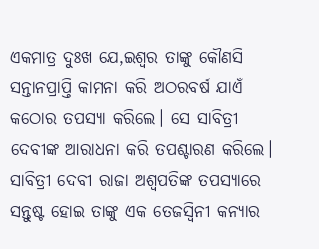ଏକମାତ୍ର ଦୁଃଖ ଯେ,ଇଶ୍ୱର ତାଙ୍କୁ କୌଣସି ସନ୍ତାନପ୍ରାପ୍ତି କାମନା କରି ଅଠରବର୍ଷ ଯାଏଁ କଠୋର ତପସ୍ୟା କରିଲେ। ସେ ସାବିତ୍ରୀ ଦେବୀଙ୍କ ଆରାଧନା କରି ତପଶ୍ଚାରଣ କରିଲେ।
ସାବିତ୍ରୀ ଦେବୀ ରାଜା ଅଶ୍ୱପତିଙ୍କ ତପସ୍ୟାରେ ସନ୍ତୁଷ୍ଟ ହୋଇ ତାଙ୍କୁ ଏକ ତେଜସ୍ୱିନୀ କନ୍ୟାର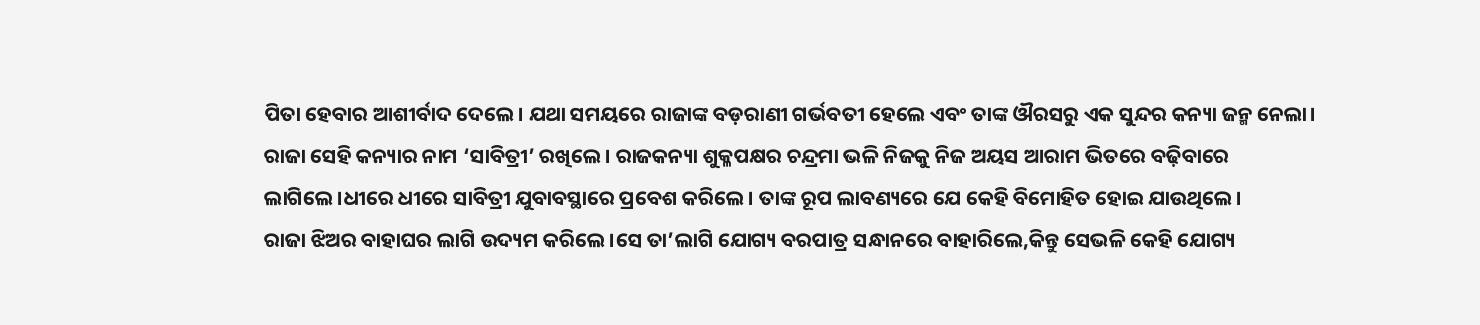ପିତା ହେବାର ଆଶୀର୍ବାଦ ଦେଲେ। ଯଥା ସମୟରେ ରାଜାଙ୍କ ବଡ଼ରାଣୀ ଗର୍ଭବତୀ ହେଲେ ଏବଂ ତାଙ୍କ ଔରସରୁ ଏକ ସୁନ୍ଦର କନ୍ୟା ଜନ୍ମ ନେଲା। ରାଜା ସେହି କନ୍ୟାର ନାମ ‘ସାବିତ୍ରୀ’ ରଖିଲେ। ରାଜକନ୍ୟା ଶୁକ୍ଳପକ୍ଷର ଚନ୍ଦ୍ରମା ଭଳି ନିଜକୁ ନିଜ ଅୟସ ଆରାମ ଭିତରେ ବଢ଼ିବାରେ ଲାଗିଲେ।ଧୀରେ ଧୀରେ ସାବିତ୍ରୀ ଯୁବାବସ୍ଥାରେ ପ୍ରବେଶ କରିଲେ। ତାଙ୍କ ରୂପ ଲାବଣ୍ୟରେ ଯେ କେହି ବିମୋହିତ ହୋଇ ଯାଉଥିଲେ।
ରାଜା ଝିଅର ବାହାଘର ଲାଗି ଉଦ୍ୟମ କରିଲେ।ସେ ତା’ଲାଗି ଯୋଗ୍ୟ ବରପାତ୍ର ସନ୍ଧାନରେ ବାହାରିଲେ,କିନ୍ତୁ ସେଭଳି କେହି ଯୋଗ୍ୟ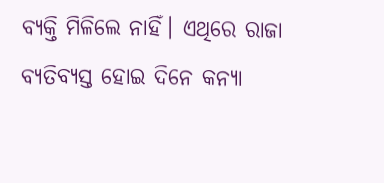ବ୍ୟକ୍ତି ମିଳିଲେ ନାହିଁ। ଏଥିରେ ରାଜା ବ୍ୟତିବ୍ୟସ୍ତ ହୋଇ ଦିନେ କନ୍ୟା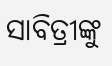ସାବିତ୍ରୀଙ୍କୁ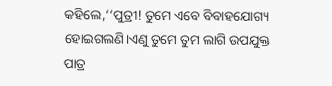କହିଲେ,‘‘ପୁତ୍ରୀ! ତୁମେ ଏବେ ବିବାହଯୋଗ୍ୟ ହୋଇଗଲଣି।ଏଣୁ ତୁମେ ତୁମ ଲାଗି ଉପଯୁକ୍ତ ପାତ୍ର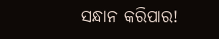ସନ୍ଧାନ କରିପାର!